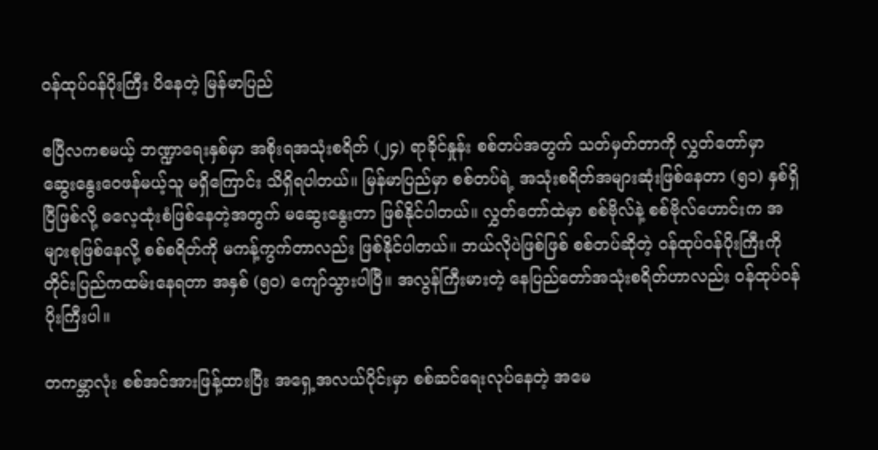ဝန်ထုပ်ဝန်ပိုးကြီး ပိနေတဲ့ မြန်မာပြည်

ဧပြီလကစမယ့် ဘဏ္ဍာရေးနှစ်မှာ အစိုးရအသုံးစရိတ် (၂၄) ရာခိုင်နှုန်း စစ်တပ်အတွက် သတ်မှတ်တာကို လွှတ်တော်မှာ ဆွေးနွေးဝေဖန်မယ့်သူ မရှိကြောင်း သိရှိရပါတယ်။ မြန်မာပြည်မှာ စစ်တပ်ရဲ့ အသုံးစရိတ်အများဆုံးဖြစ်နေတာ (၅၁) နှစ်ရှိပြီဖြစ်လို့ ဓလေ့ထုံးစံဖြစ်နေတဲ့အတွက် မဆွေးနွေးတာ ဖြစ်နိုင်ပါတယ်။ လွှတ်တော်ထဲမှာ စစ်ဗိုလ်နဲ့ စစ်ဗိုလ်ဟောင်းက အများစုဖြစ်နေလို့ စစ်စရိတ်ကို မကန့်ကွက်တာလည်း ဖြစ်နိုင်ပါတယ်။ ဘယ်လိုပဲဖြစ်ဖြစ် စစ်တပ်ဆိုတဲ့ ဝန်ထုပ်ဝန်ပိုးကြီးကို တိုင်းပြည်ကထမ်းနေရတာ အနှစ် (၅၀) ကျော်သွားပါပြီ။ အလွန်ကြီးမားတဲ့ နေပြည်တော်အသုံးစရိတ်ဟာလည်း ဝန်ထုပ်ဝန်ပိုးကြီးပါ။

တကမ္ဘာလုံး စစ်အင်အားဖြန့်ထားပြီး အရှေ့အလယ်ပိုင်းမှာ စစ်ဆင်ရေးလုပ်နေတဲ့ အမေ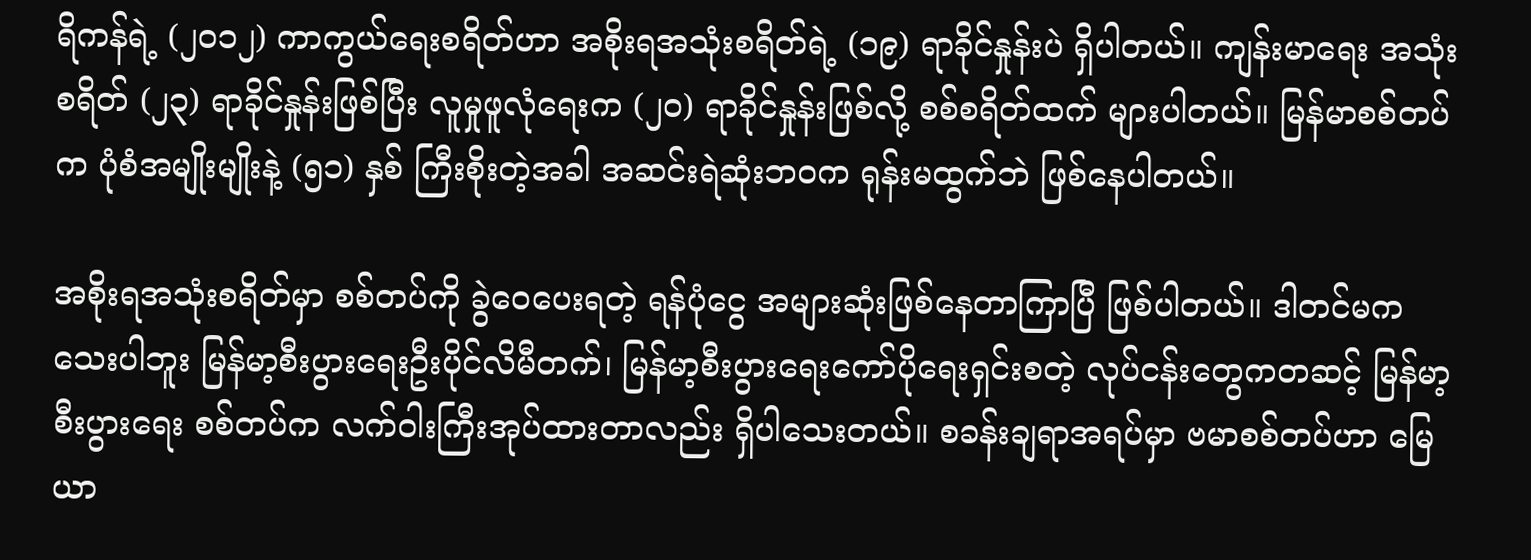ရိကန်ရဲ့ (၂၀၁၂) ကာကွယ်ရေးစရိတ်ဟာ အစိုးရအသုံးစရိတ်ရဲ့ (၁၉) ရာခိုင်နှုန်းပဲ ရှိပါတယ်။ ကျန်းမာရေး အသုံးစရိတ် (၂၃) ရာခိုင်နှုန်းဖြစ်ပြီး လူမှုဖူလုံရေးက (၂၀) ရာခိုင်နှုန်းဖြစ်လို့ စစ်စရိတ်ထက် များပါတယ်။ မြန်မာစစ်တပ်က ပုံစံအမျိုးမျိုးနဲ့ (၅၁) နှစ် ကြီးစိုးတဲ့အခါ အဆင်းရဲဆုံးဘဝက ရုန်းမထွက်ဘဲ ဖြစ်နေပါတယ်။

အစိုးရအသုံးစရိတ်မှာ စစ်တပ်ကို ခွဲဝေပေးရတဲ့ ရန်ပုံငွေ အများဆုံးဖြစ်နေတာကြာပြီ ဖြစ်ပါတယ်။ ဒါတင်မကသေးပါဘူး မြန်မာ့စီးပွားရေးဦးပိုင်လိမီတက်၊ မြန်မာ့စီးပွားရေးကော်ပိုရေးရှင်းစတဲ့ လုပ်ငန်းတွေကတဆင့် မြန်မာ့စီးပွားရေး စစ်တပ်က လက်ဝါးကြီးအုပ်ထားတာလည်း ရှိပါသေးတယ်။ စခန်းချရာအရပ်မှာ ဗမာစစ်တပ်ဟာ မြေယာ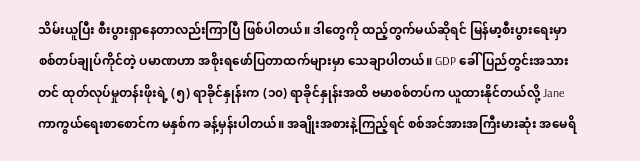သိမ်းယူပြီး စီးပွားရှာနေတာလည်းကြာပြီ ဖြစ်ပါတယ်။ ဒါတွေကို ထည့်တွက်မယ်ဆိုရင် မြန်မာ့စီးပွားရေးမှာ စစ်တပ်ချုပ်ကိုင်တဲ့ ပမာဏဟာ အစိုးရဖော်ပြတာထက်များမှာ သေချာပါတယ်။ GDP ခေါ် ပြည်တွင်းအသားတင် ထုတ်လုပ်မှုတန်းဖိုးရဲ့ (၅) ရာခိုင်နှုန်းက (၁၀) ရာခိုင်နှုန်းအထိ ဗမာစစ်တပ်က ယူထားနိုင်တယ်လို့ Jane ကာကွယ်ရေးစာစောင်က မနှစ်က ခန့်မှန်းပါတယ်။ အချိုးအစားနဲ့ကြည့်ရင် စစ်အင်အားအကြီးမားဆုံး အမေရိ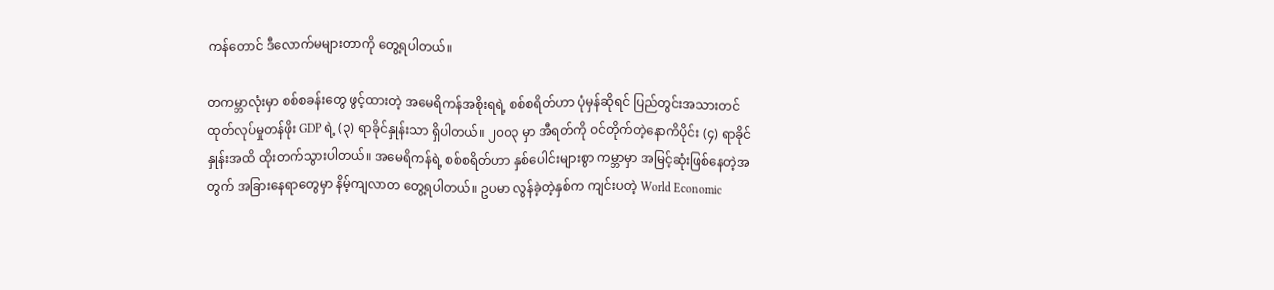ကန်တောင် ဒီလောက်မများတာကို တွေ့ရပါတယ်။

တကမ္ဘာလုံးမှာ စစ်စခန်းတွေ ဖွင့်ထားတဲ့ အမေရိကန်အစိုးရရဲ့ စစ်စရိတ်ဟာ ပုံမှန်ဆိုရင် ပြည်တွင်းအသားတင် ထုတ်လုပ်မှုတန်ဖိုး GDP ရဲ့ (၃) ရာခိုင်နှုန်းသာ ရှိပါတယ်။ ၂၀၀၃ မှာ အီရတ်ကို ဝင်တိုက်တဲ့နောကိပိုင်း (၄) ရာခိုင်နှုန်းအထိ ထိုးတက်သွားပါတယ်။ အမေရိကန်ရဲ့ စစ်စရိတ်ဟာ နှစ်ပေါင်းများစွာ ကမ္ဘာမှာ အမြင့်ဆုံးဖြစ်နေတဲ့အတွက် အခြားနေရာတွေမှာ နိမ့်ကျလာတ တွေ့ရပါတယ်။ ဥပမာ လွန်ခဲ့တဲ့နှစ်က ကျင်းပတဲ့ World Economic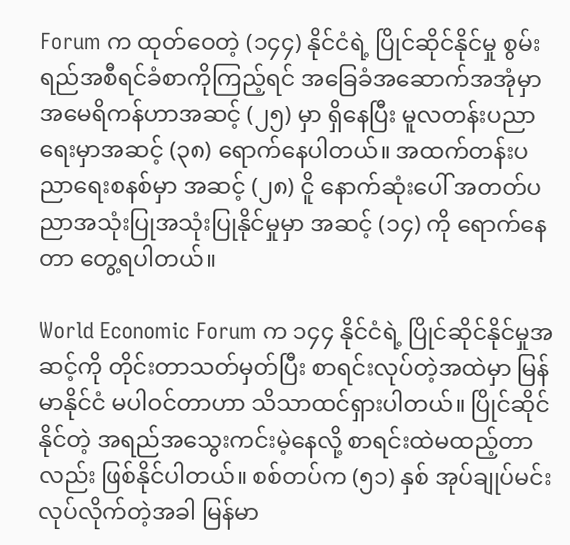Forum က ထုတ်ဝေတဲ့ (၁၄၄) နိုင်ငံရဲ့ ပြိုင်ဆိုင်နိုင်မှု စွမ်းရည်အစီရင်ခံစာကိုကြည့်ရင် အခြေခံအဆောက်အအုံမှာ အမေရိကန်ဟာအဆင့် (၂၅) မှာ ရှိနေပြီး မူလတန်းပညာရေးမှာအဆင့် (၃၈) ရောက်နေပါတယ်။ အထက်တန်းပညာရေးစနစ်မှာ အဆင့် (၂၈) ငိူ နောက်ဆုံးပေါ် အတတ်ပညာအသုံးပြုအသုံးပြုနိုင်မှုမှာ အဆင့် (၁၄) ကို ရောက်နေတာ တွေ့ရပါတယ်။

World Economic Forum က ၁၄၄ နိုင်ငံရဲ့ ပြိုင်ဆိုင်နိုင်မှုအဆင့်ကို တိုင်းတာသတ်မှတ်ပြီး စာရင်းလုပ်တဲ့အထဲမှာ မြန်မာနိုင်ငံ မပါဝင်တာဟာ သိသာထင်ရှားပါတယ်။ ပြိုင်ဆိုင်နိုင်တဲ့ အရည်အသွေးကင်းမဲ့နေလို့ စာရင်းထဲမထည့်တာလည်း ဖြစ်နိုင်ပါတယ်။ စစ်တပ်က (၅၁) နှစ် အုပ်ချုပ်မင်းလုပ်လိုက်တဲ့အခါ မြန်မာ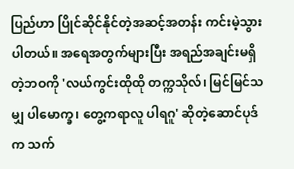ပြည်ဟာ ပြိုင်ဆိုင်နိုင်တဲ့အဆင့်အတန်း ကင်းမဲ့သွားပါတယ်။ အရေအတွက်များပြီး အရည်အချင်းမရှိတဲ့ဘဝကို 'လယ်ကွင်းထိုထို တက္ကသိုလ်၊ မြင်မြင်သမျှ ပါမောက္ခ၊ တွေ့ကရာလူ ပါရဂူ' ဆိုတဲ့ဆောင်ပုဒ်က သက်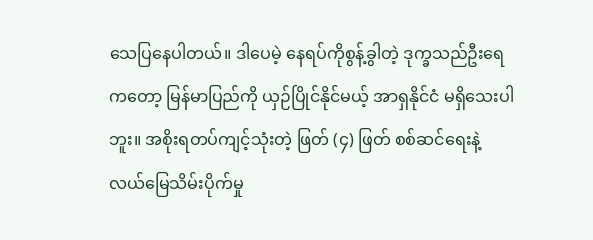သေပြနေပါတယ်။ ဒါပေမဲ့ နေရပ်ကိုစွန့်ခွါတဲ့ ဒုက္ခသည်ဦးရေကတော့ မြန်မာပြည်ကို ယှဉ်ပြိုင်နိုင်မယ့် အာရှနိုင်ငံ မရှိသေးပါဘူး။ အစိုးရတပ်ကျင့်သုံးတဲ့ ဖြတ် (၄) ဖြတ် စစ်ဆင်ရေးနဲ့ လယ်မြေသိမ်းပိုက်မှု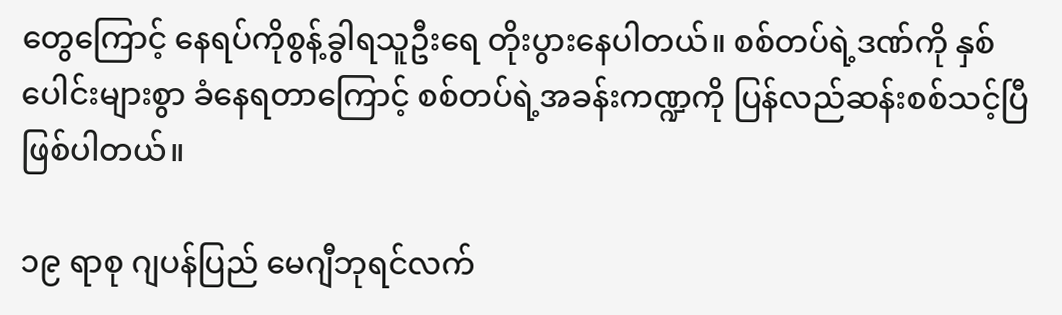တွေကြောင့် နေရပ်ကိုစွန့်ခွါရသူဦးရေ တိုးပွားနေပါတယ်။ စစ်တပ်ရဲ့ဒဏ်ကို နှစ်ပေါင်းများစွာ ခံနေရတာကြောင့် စစ်တပ်ရဲ့အခန်းကဏ္ဍကို ပြန်လည်ဆန်းစစ်သင့်ပြီ ဖြစ်ပါတယ်။

၁၉ ရာစု ဂျပန်ပြည် မေဂျီဘုရင်လက်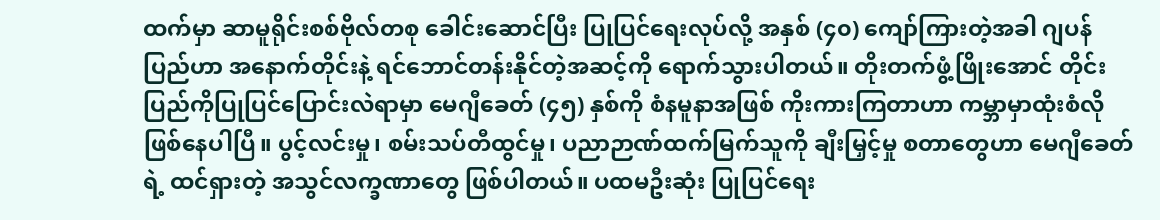ထက်မှာ ဆာမူရိုင်းစစ်ဗိုလ်တစု ခေါင်းဆောင်ပြီး ပြုပြင်ရေးလုပ်လို့ အနှစ် (၄၀) ကျော်ကြားတဲ့အခါ ဂျပန်ပြည်ဟာ အနောက်တိုင်းနဲ့ ရင်ဘောင်တန်းနိုင်တဲ့အဆင့်ကို ရောက်သွားပါတယ်။ တိုးတက်ဖွံ့ဖြိုးအောင် တိုင်းပြည်ကိုပြုပြင်ပြောင်းလဲရာမှာ မေဂျီခေတ် (၄၅) နှစ်ကို စံနမူနာအဖြစ် ကိုးကားကြတာဟာ ကမ္ဘာမှာထုံးစံလို ဖြစ်နေပါပြီ။ ပွင့်လင်းမှု၊ စမ်းသပ်တီထွင်မှု၊ ပညာဉာဏ်ထက်မြက်သူကို ချီးမြှင့်မှု စတာတွေဟာ မေဂျီခေတ်ရဲ့ ထင်ရှားတဲ့ အသွင်လက္ခဏာတွေ ဖြစ်ပါတယ်။ ပထမဦးဆုံး ပြုပြင်ရေး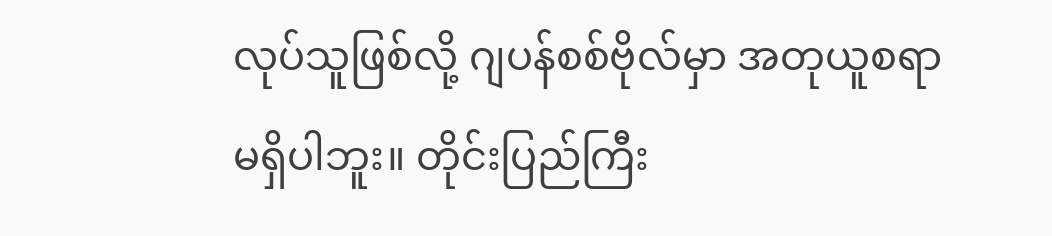လုပ်သူဖြစ်လို့ ဂျပန်စစ်ဗိုလ်မှာ အတုယူစရာ မရှိပါဘူး။ တိုင်းပြည်ကြီး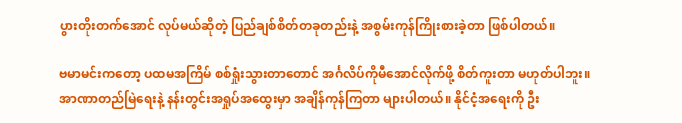ပွားတိုးတက်အောင် လုပ်မယ်ဆိုတဲ့ ပြည်ချစ်စိတ်တခုတည်းနဲ့ အစွမ်းကုန်ကြိုးစားခဲ့တာ ဖြစ်ပါတယ်။

ဗမာမင်းကတော့ ပထမအကြိမ် စစ်ရှုံးသွားတာတောင် အင်္ဂလိပ်ကိုမီအောင်လိုက်ဖို့ စိတ်ကူးတာ မဟုတ်ပါဘူး။ အာဏာတည်မြဲရေးနဲ့ နန်းတွင်းအရှုပ်အထွေးမှာ အချိန်ကုန်ကြတာ များပါတယ်။ နိုင်ငံ့အရေးကို ဦး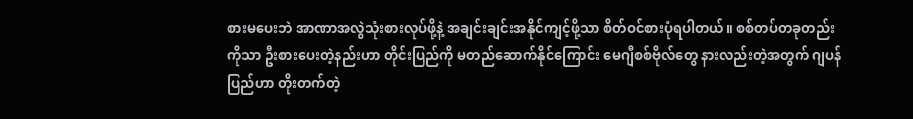စားမပေးဘဲ အာဏာအလွဲသုံးစားလုပ်ဖို့နဲ့ အချင်းချင်းအနိုင်ကျင့်ဖို့သာ စိတ်ဝင်စားပုံရပါတယ်။ စစ်တပ်တခုတည်းကိုသာ ဦးစားပေးတဲ့နည်းဟာ တိုင်းပြည်ကို မတည်ဆောက်နိုင်ကြောင်း မေဂျီစစ်ဗိုလ်တွေ နားလည်းတဲ့အတွက် ဂျပန်ပြည်ဟာ တိုးတက်တဲ့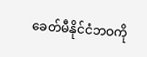ခေတ်မီနိုင်ငံဘဝကို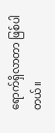ရောက်ရှိလာတာ ဖြစ်ပါတယ်။